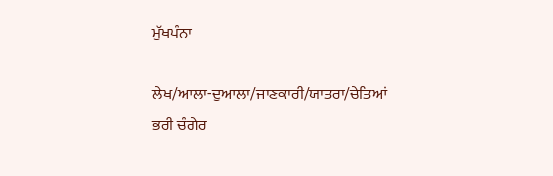ਮੁੱਖਪੰਨਾ

ਲੇਖ/ਆਲਾ-ਦੁਆਲਾ/ਜਾਣਕਾਰੀ/ਯਾਤਰਾ/ਚੇਤਿਆਂ ਭਰੀ ਚੰਗੇਰ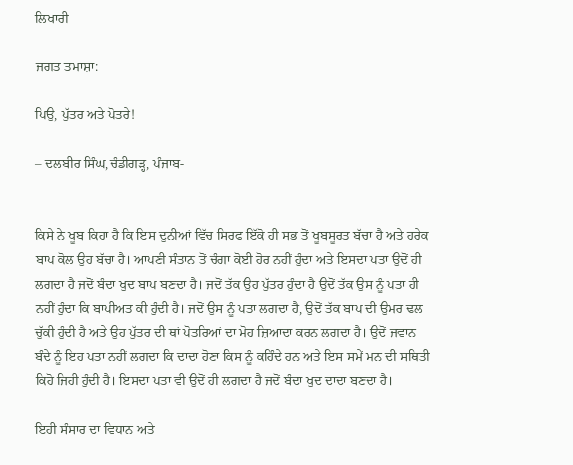ਲਿਖਾਰੀ

ਜਗਤ ਤਮਾਸ਼ਾ:

ਪਿਉ, ਪੁੱਤਰ ਅਤੇ ਪੋਤਰੇ!

– ਦਲਬੀਰ ਸਿੰਘ,ਚੰਡੀਗੜ੍ਹ, ਪੰਜਾਬ-


ਕਿਸੇ ਨੇ ਖੂਬ ਕਿਹਾ ਹੈ ਕਿ ਇਸ ਦੁਨੀਆਂ ਵਿੱਚ ਸਿਰਫ ਇੱਕੋ ਹੀ ਸਭ ਤੋਂ ਖੂਬਸੂਰਤ ਬੱਚਾ ਹੈ ਅਤੇ ਹਰੇਕ ਬਾਪ ਕੋਲ ਉਹ ਬੱਚਾ ਹੈ। ਆਪਣੀ ਸੰਤਾਨ ਤੋਂ ਚੰਗਾ ਕੋਈ ਹੋਰ ਨਹੀਂ ਹੁੰਦਾ ਅਤੇ ਇਸਦਾ ਪਤਾ ਉਦੋਂ ਹੀ ਲਗਦਾ ਹੈ ਜਦੋਂ ਬੰਦਾ ਖੁਦ ਬਾਪ ਬਣਦਾ ਹੈ। ਜਦੋਂ ਤੱਕ ਉਹ ਪੁੱਤਰ ਹੁੰਦਾ ਹੈ ਉਦੋਂ ਤੱਕ ਉਸ ਨੂੰ ਪਤਾ ਹੀ ਨਹੀਂ ਹੁੰਦਾ ਕਿ ਬਾਪੀਅਤ ਕੀ ਹੁੰਦੀ ਹੈ। ਜਦੋਂ ਉਸ ਨੂੰ ਪਤਾ ਲਗਦਾ ਹੈ, ਉਦੋਂ ਤੱਕ ਬਾਪ ਦੀ ਉਮਰ ਢਲ ਚੁੱਕੀ ਹੁੰਦੀ ਹੈ ਅਤੇ ਉਹ ਪੁੱਤਰ ਦੀ ਥਾਂ ਪੋਤਰਿਆਂ ਦਾ ਮੋਹ ਜ਼ਿਆਦਾ ਕਰਨ ਲਗਦਾ ਹੈ। ਉਦੋਂ ਜਵਾਨ ਬੰਦੇ ਨੂੰ ਇਹ ਪਤਾ ਨਹੀਂ ਲਗਦਾ ਕਿ ਦਾਦਾ ਹੋਣਾ ਕਿਸ ਨੂੰ ਕਹਿੰਦੇ ਹਨ ਅਤੇ ਇਸ ਸਮੇਂ ਮਨ ਦੀ ਸਥਿਤੀ ਕਿਹੋ ਜਿਹੀ ਹੁੰਦੀ ਹੈ। ਇਸਦਾ ਪਤਾ ਵੀ ਉਦੋਂ ਹੀ ਲਗਦਾ ਹੈ ਜਦੋਂ ਬੰਦਾ ਖੁਦ ਦਾਦਾ ਬਣਦਾ ਹੈ।

ਇਹੀ ਸੰਸਾਰ ਦਾ ਵਿਧਾਨ ਅਤੇ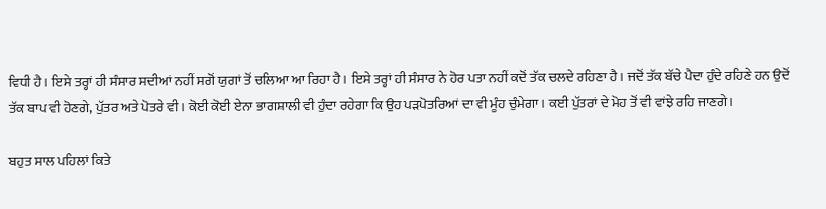ਵਿਧੀ ਹੈ। ਇਸੇ ਤਰ੍ਹਾਂ ਹੀ ਸੰਸਾਰ ਸਦੀਆਂ ਨਹੀਂ ਸਗੋਂ ਯੁਗਾਂ ਤੋਂ ਚਲਿਆ ਆ ਰਿਹਾ ਹੈ। ਇਸੇ ਤਰ੍ਹਾਂ ਹੀ ਸੰਸਾਰ ਨੇ ਹੋਰ ਪਤਾ ਨਹੀਂ ਕਦੋਂ ਤੱਕ ਚਲਦੇ ਰਹਿਣਾ ਹੈ। ਜਦੋਂ ਤੱਕ ਬੱਚੇ ਪੈਦਾ ਹੁੰਦੇ ਰਹਿਣੇ ਹਨ ਉਦੋਂ ਤੱਕ ਬਾਪ ਵੀ ਹੋਣਗੇ, ਪੁੱਤਰ ਅਤੇ ਪੋਤਰੇ ਵੀ। ਕੋਈ ਕੋਈ ਏਨਾ ਭਾਗਸ਼ਾਲੀ ਵੀ ਹੁੰਦਾ ਰਹੇਗਾ ਕਿ ਉਹ ਪੜਪੋਤਰਿਆਂ ਦਾ ਵੀ ਮੂੰਹ ਚੁੰਮੇਗਾ। ਕਈ ਪੁੱਤਰਾਂ ਦੇ ਮੋਹ ਤੋਂ ਵੀ ਵਾਂਝੇ ਰਹਿ ਜਾਣਗੇ।

ਬਹੁਤ ਸਾਲ ਪਹਿਲਾਂ ਕਿਤੇ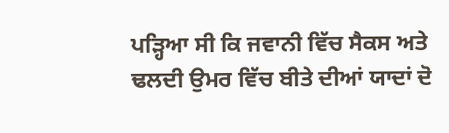ਪੜ੍ਹਿਆ ਸੀ ਕਿ ਜਵਾਨੀ ਵਿੱਚ ਸੈਕਸ ਅਤੇ ਢਲਦੀ ਉਮਰ ਵਿੱਚ ਬੀਤੇ ਦੀਆਂ ਯਾਦਾਂ ਦੋ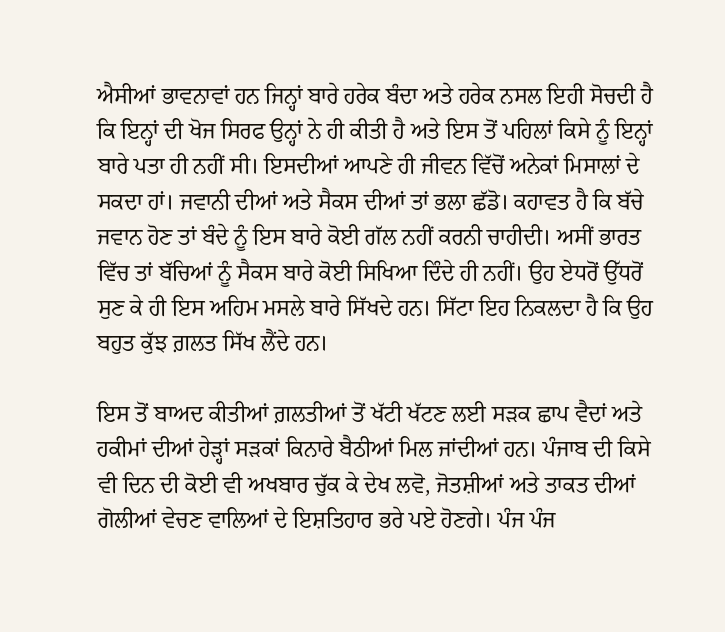ਐਸੀਆਂ ਭਾਵਨਾਵਾਂ ਹਨ ਜਿਨ੍ਹਾਂ ਬਾਰੇ ਹਰੇਕ ਬੰਦਾ ਅਤੇ ਹਰੇਕ ਨਸਲ ਇਹੀ ਸੋਚਦੀ ਹੈ ਕਿ ਇਨ੍ਹਾਂ ਦੀ ਖੋਜ ਸਿਰਫ ਉਨ੍ਹਾਂ ਨੇ ਹੀ ਕੀਤੀ ਹੈ ਅਤੇ ਇਸ ਤੋਂ ਪਹਿਲਾਂ ਕਿਸੇ ਨੂੰ ਇਨ੍ਹਾਂ ਬਾਰੇ ਪਤਾ ਹੀ ਨਹੀਂ ਸੀ। ਇਸਦੀਆਂ ਆਪਣੇ ਹੀ ਜੀਵਨ ਵਿੱਚੋਂ ਅਨੇਕਾਂ ਮਿਸਾਲਾਂ ਦੇ ਸਕਦਾ ਹਾਂ। ਜਵਾਨੀ ਦੀਆਂ ਅਤੇ ਸੈਕਸ ਦੀਆਂ ਤਾਂ ਭਲਾ ਛੱਡੋ। ਕਹਾਵਤ ਹੈ ਕਿ ਬੱਚੇ ਜਵਾਨ ਹੋਣ ਤਾਂ ਬੰਦੇ ਨੂੰ ਇਸ ਬਾਰੇ ਕੋਈ ਗੱਲ ਨਹੀਂ ਕਰਨੀ ਚਾਹੀਦੀ। ਅਸੀਂ ਭਾਰਤ ਵਿੱਚ ਤਾਂ ਬੱਚਿਆਂ ਨੂੰ ਸੈਕਸ ਬਾਰੇ ਕੋਈ ਸਿਖਿਆ ਦਿੰਦੇ ਹੀ ਨਹੀਂ। ਉਹ ਏਧਰੋਂ ਉੱਧਰੋਂ ਸੁਣ ਕੇ ਹੀ ਇਸ ਅਹਿਮ ਮਸਲੇ ਬਾਰੇ ਸਿੱਖਦੇ ਹਨ। ਸਿੱਟਾ ਇਹ ਨਿਕਲਦਾ ਹੈ ਕਿ ਉਹ ਬਹੁਤ ਕੁੱਝ ਗ਼ਲਤ ਸਿੱਖ ਲੈਂਦੇ ਹਨ।

ਇਸ ਤੋਂ ਬਾਅਦ ਕੀਤੀਆਂ ਗ਼ਲਤੀਆਂ ਤੋਂ ਖੱਟੀ ਖੱਟਣ ਲਈ ਸੜਕ ਛਾਪ ਵੈਦਾਂ ਅਤੇ ਹਕੀਮਾਂ ਦੀਆਂ ਹੇੜ੍ਹਾਂ ਸੜਕਾਂ ਕਿਨਾਰੇ ਬੈਠੀਆਂ ਮਿਲ ਜਾਂਦੀਆਂ ਹਨ। ਪੰਜਾਬ ਦੀ ਕਿਸੇ ਵੀ ਦਿਨ ਦੀ ਕੋਈ ਵੀ ਅਖਬਾਰ ਚੁੱਕ ਕੇ ਦੇਖ ਲਵੋ, ਜੋਤਸ਼ੀਆਂ ਅਤੇ ਤਾਕਤ ਦੀਆਂ ਗੋਲੀਆਂ ਵੇਚਣ ਵਾਲਿਆਂ ਦੇ ਇਸ਼ਤਿਹਾਰ ਭਰੇ ਪਏ ਹੋਣਗੇ। ਪੰਜ ਪੰਜ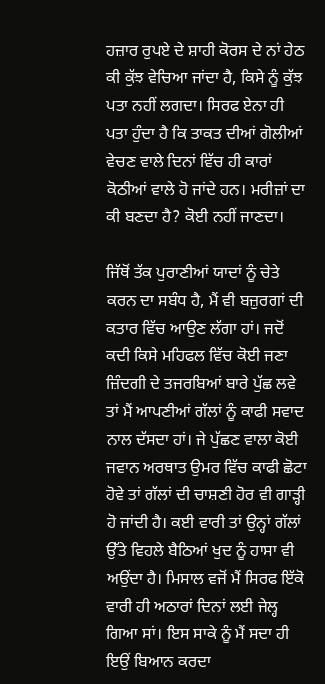ਹਜ਼ਾਰ ਰੁਪਏ ਦੇ ਸ਼ਾਹੀ ਕੋਰਸ ਦੇ ਨਾਂ ਹੇਠ ਕੀ ਕੁੱਝ ਵੇਚਿਆ ਜਾਂਦਾ ਹੈ, ਕਿਸੇ ਨੂੰ ਕੁੱਝ ਪਤਾ ਨਹੀਂ ਲਗਦਾ। ਸਿਰਫ ਏਨਾ ਹੀ ਪਤਾ ਹੁੰਦਾ ਹੈ ਕਿ ਤਾਕਤ ਦੀਆਂ ਗੋਲੀਆਂ ਵੇਚਣ ਵਾਲੇ ਦਿਨਾਂ ਵਿੱਚ ਹੀ ਕਾਰਾਂ ਕੋਠੀਆਂ ਵਾਲੇ ਹੋ ਜਾਂਦੇ ਹਨ। ਮਰੀਜ਼ਾਂ ਦਾ ਕੀ ਬਣਦਾ ਹੈ? ਕੋਈ ਨਹੀਂ ਜਾਣਦਾ।

ਜਿੱਥੋਂ ਤੱਕ ਪੁਰਾਣੀਆਂ ਯਾਦਾਂ ਨੂੰ ਚੇਤੇ ਕਰਨ ਦਾ ਸਬੰਧ ਹੈ, ਮੈਂ ਵੀ ਬਜ਼ੁਰਗਾਂ ਦੀ ਕਤਾਰ ਵਿੱਚ ਆਉਣ ਲੱਗਾ ਹਾਂ। ਜਦੋਂ ਕਦੀ ਕਿਸੇ ਮਹਿਫਲ ਵਿੱਚ ਕੋਈ ਜਣਾ ਜ਼ਿੰਦਗੀ ਦੇ ਤਜਰਬਿਆਂ ਬਾਰੇ ਪੁੱਛ ਲਵੇ ਤਾਂ ਮੈਂ ਆਪਣੀਆਂ ਗੱਲਾਂ ਨੂੰ ਕਾਫੀ ਸਵਾਦ ਨਾਲ ਦੱਸਦਾ ਹਾਂ। ਜੇ ਪੁੱਛਣ ਵਾਲਾ ਕੋਈ ਜਵਾਨ ਅਰਥਾਤ ਉਮਰ ਵਿੱਚ ਕਾਫੀ ਛੋਟਾ ਹੋਵੇ ਤਾਂ ਗੱਲਾਂ ਦੀ ਚਾਸ਼ਣੀ ਹੋਰ ਵੀ ਗਾੜ੍ਹੀ ਹੋ ਜਾਂਦੀ ਹੈ। ਕਈ ਵਾਰੀ ਤਾਂ ਉਨ੍ਹਾਂ ਗੱਲਾਂ ਉੱਤੇ ਵਿਹਲੇ ਬੈਠਿਆਂ ਖੁਦ ਨੂੰ ਹਾਸਾ ਵੀ ਅਉਂਦਾ ਹੈ। ਮਿਸਾਲ ਵਜੋਂ ਮੈਂ ਸਿਰਫ ਇੱਕੋ ਵਾਰੀ ਹੀ ਅਠਾਰਾਂ ਦਿਨਾਂ ਲਈ ਜੇਲ੍ਹ ਗਿਆ ਸਾਂ। ਇਸ ਸਾਕੇ ਨੂੰ ਮੈਂ ਸਦਾ ਹੀ ਇਉਂ ਬਿਆਨ ਕਰਦਾ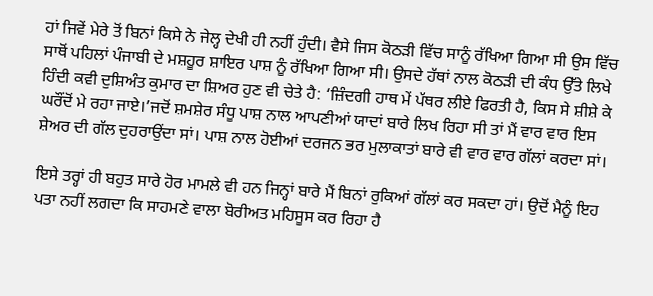ਹਾਂ ਜਿਵੇਂ ਮੇਰੇ ਤੋਂ ਬਿਨਾਂ ਕਿਸੇ ਨੇ ਜੇਲ੍ਹ ਦੇਖੀ ਹੀ ਨਹੀਂ ਹੁੰਦੀ। ਵੈਸੇ ਜਿਸ ਕੋਠੜੀ ਵਿੱਚ ਸਾਨੂੰ ਰੱਖਿਆ ਗਿਆ ਸੀ ਉਸ ਵਿੱਚ ਸਾਥੋਂ ਪਹਿਲਾਂ ਪੰਜਾਬੀ ਦੇ ਮਸ਼ਹੂਰ ਸ਼ਾਇਰ ਪਾਸ਼ ਨੂੰ ਰੱਖਿਆ ਗਿਆ ਸੀ। ਉਸਦੇ ਹੱਥਾਂ ਨਾਲ ਕੋਠੜੀ ਦੀ ਕੰਧ ਉੱਤੇ ਲਿਖੇ ਹਿੰਦੀ ਕਵੀ ਦੁਸ਼ਿਅੰਤ ਕੁਮਾਰ ਦਾ ਸ਼ਿਅਰ ਹੁਣ ਵੀ ਚੇਤੇ ਹੈ: ‘ਜ਼ਿੰਦਗੀ ਹਾਥ ਮੇਂ ਪੱਥਰ ਲੀਏ ਫਿਰਤੀ ਹੈ, ਕਿਸ ਸੇ ਸ਼ੀਸ਼ੇ ਕੇ ਘਰੌਂਦੋਂ ਮੇ ਰਹਾ ਜਾਏ।’ਜਦੋਂ ਸ਼ਮਸ਼ੇਰ ਸੰਧੂ ਪਾਸ਼ ਨਾਲ ਆਪਣੀਆਂ ਯਾਦਾਂ ਬਾਰੇ ਲਿਖ ਰਿਹਾ ਸੀ ਤਾਂ ਮੈਂ ਵਾਰ ਵਾਰ ਇਸ ਸ਼ੇਅਰ ਦੀ ਗੱਲ ਦੁਹਰਾਉਂਦਾ ਸਾਂ। ਪਾਸ਼ ਨਾਲ ਹੋਈਆਂ ਦਰਜਨ ਭਰ ਮੁਲਾਕਾਤਾਂ ਬਾਰੇ ਵੀ ਵਾਰ ਵਾਰ ਗੱਲਾਂ ਕਰਦਾ ਸਾਂ।

ਇਸੇ ਤਰ੍ਹਾਂ ਹੀ ਬਹੁਤ ਸਾਰੇ ਹੋਰ ਮਾਮਲੇ ਵੀ ਹਨ ਜਿਨ੍ਹਾਂ ਬਾਰੇ ਮੈਂ ਬਿਨਾਂ ਰੁਕਿਆਂ ਗੱਲਾਂ ਕਰ ਸਕਦਾ ਹਾਂ। ਉਦੋਂ ਮੈਨੂੰ ਇਹ ਪਤਾ ਨਹੀਂ ਲਗਦਾ ਕਿ ਸਾਹਮਣੇ ਵਾਲਾ ਬੋਰੀਅਤ ਮਹਿਸੂਸ ਕਰ ਰਿਹਾ ਹੈ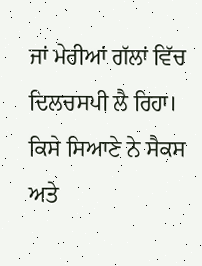ਜਾਂ ਮੇਰੀਆਂ ਗੱਲਾਂ ਵਿੱਚ ਦਿਲਚਸਪੀ ਲੈ ਰਿਹਾ। ਕਿਸੇ ਸਿਆਣੇ ਨੇ ਸੈਕਸ ਅਤੇ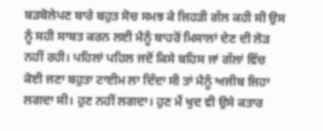ਬੜਬੋਲੇਪਣ ਬਾਰੇ ਬਹੁਤ ਸੋਚ ਸਮਝ ਕੇ ਜਿਹੜੀ ਗੱਲ ਕਹੀ ਸੀ ਉਸ ਨੂੰ ਸਹੀ ਸਾਬਤ ਕਰਨ ਲਈ ਮੈਨੂੰ ਬਾਹਰੋਂ ਮਿਸਾਲਾਂ ਦੇਣ ਦੀ ਲੋੜ ਨਹੀਂ ਰਹੀ। ਪਹਿਲਾਂ ਪਹਿਲ ਜਦੋਂ ਕਿਸੇ ਬਹਿਸ ਜਾਂ ਗੱਲਾਂ ਵਿੱਚ ਕੋਈ ਜਣਾ ਬਹੁਤਾ ਟਾਈਮ ਲਾ ਦਿੰਦਾ ਸੀ ਤਾਂ ਮੈਨੂੰ ਅਜੀਬ ਜਿਹਾ ਲਗਦਾ ਸੀ। ਹੁਣ ਨਹੀਂ ਲਗਦਾ। ਹੁਣ ਮੈਂ ਖੁਦ ਵੀ ਉਸੇ ਕਤਾਰ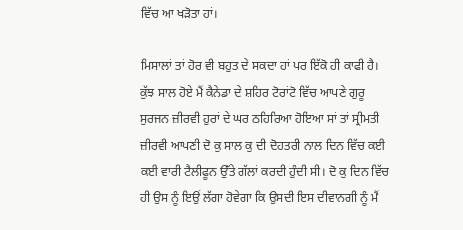ਵਿੱਚ ਆ ਖੜੋਤਾ ਹਾਂ।

ਮਿਸਾਲਾਂ ਤਾਂ ਹੋਰ ਵੀ ਬਹੁਤ ਦੇ ਸਕਦਾ ਹਾਂ ਪਰ ਇੱਕੋ ਹੀ ਕਾਫੀ ਹੈ। ਕੁੱਝ ਸਾਲ ਹੋਏ ਮੈਂ ਕੈਨੇਡਾ ਦੇ ਸ਼ਹਿਰ ਟੋਰਾਂਟੋ ਵਿੱਚ ਆਪਣੇ ਗੁਰੂ ਸੁਰਜਨ ਜ਼ੀਰਵੀ ਹੁਰਾਂ ਦੇ ਘਰ ਠਹਿਰਿਆ ਹੋਇਆ ਸਾਂ ਤਾਂ ਸ੍ਰੀਮਤੀ ਜ਼ੀਰਵੀ ਆਪਣੀ ਦੋ ਕੁ ਸਾਲ ਕੁ ਦੀ ਦੋਹਤਰੀ ਨਾਲ ਦਿਨ ਵਿੱਚ ਕਈ ਕਈ ਵਾਰੀ ਟੈਲੀਫੂਨ ਉੱਤੇ ਗੱਲਾਂ ਕਰਦੀ ਹੁੰਦੀ ਸੀ। ਦੋ ਕੁ ਦਿਨ ਵਿੱਚ ਹੀ ਉਸ ਨੂੰ ਇਉਂ ਲੱਗਾ ਹੋਵੇਗਾ ਕਿ ਉਸਦੀ ਇਸ ਦੀਵਾਨਗੀ ਨੂੰ ਮੈਂ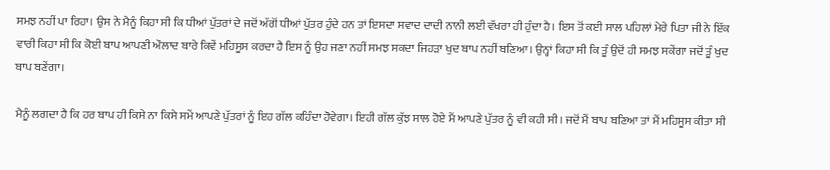ਸਮਝ ਨਹੀਂ ਪਾ ਰਿਹਾ। ਉਸ ਨੇ ਮੈਨੂੰ ਕਿਹਾ ਸੀ ਕਿ ਧੀਆਂ ਪੁੱਤਰਾਂ ਦੇ ਜਦੋਂ ਅੱਗੋਂ ਧੀਆਂ ਪੁੱਤਰ ਹੁੰਦੇ ਹਨ ਤਾਂ ਇਸਦਾ ਸਵਾਦ ਦਾਦੀ ਨਾਨੀ ਲਈ ਵੱਖਰਾ ਹੀ ਹੁੰਦਾ ਹੈ। ਇਸ ਤੋਂ ਕਈ ਸਾਲ ਪਹਿਲਾਂ ਮੇਰੇ ਪਿਤਾ ਜੀ ਨੇ ਇੱਕ ਵਾਰੀ ਕਿਹਾ ਸੀ ਕਿ ਕੋਈ ਬਾਪ ਆਪਣੀ ਔਲਾਦ ਬਾਰੇ ਕਿਵੇਂ ਮਹਿਸੂਸ ਕਰਦਾ ਹੈ ਇਸ ਨੂੰ ਉਹ ਜਣਾ ਨਹੀਂ ਸਮਝ ਸਕਦਾ ਜਿਹੜਾ ਖੁਦ ਬਾਪ ਨਹੀਂ ਬਣਿਆ। ਉਨ੍ਹਾਂ ਕਿਹਾ ਸੀ ਕਿ ਤੂੰ ਉਦੋਂ ਹੀ ਸਮਝ ਸਕੇਂਗਾ ਜਦੋਂ ਤੂੰ ਖੁਦ ਬਾਪ ਬਣੇਂਗਾ।

ਮੈਨੂੰ ਲਗਦਾ ਹੈ ਕਿ ਹਰ ਬਾਪ ਹੀ ਕਿਸੇ ਨਾ ਕਿਸੇ ਸਮੇਂ ਆਪਣੇ ਪੁੱਤਰਾਂ ਨੂੰ ਇਹ ਗੱਲ ਕਹਿੰਦਾ ਹੋਵੇਗਾ। ਇਹੀ ਗੱਲ ਕੁੱਝ ਸਾਲ ਹੋਏ ਮੈਂ ਆਪਣੇ ਪੁੱਤਰ ਨੂੰ ਵੀ ਕਹੀ ਸੀ। ਜਦੋਂ ਮੈਂ ਬਾਪ ਬਣਿਆ ਤਾਂ ਮੈਂ ਮਹਿਸੂਸ ਕੀਤਾ ਸੀ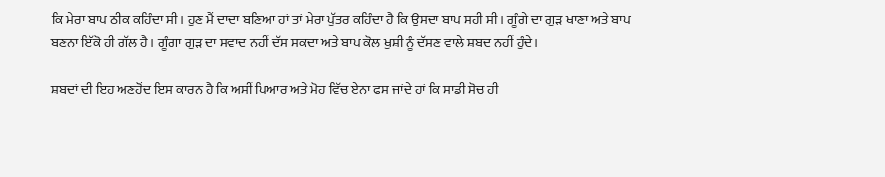ਕਿ ਮੇਰਾ ਬਾਪ ਠੀਕ ਕਹਿੰਦਾ ਸੀ। ਹੁਣ ਮੈਂ ਦਾਦਾ ਬਣਿਆ ਹਾਂ ਤਾਂ ਮੇਰਾ ਪੁੱਤਰ ਕਹਿੰਦਾ ਹੈ ਕਿ ਉਸਦਾ ਬਾਪ ਸਹੀ ਸੀ। ਗੂੰਗੇ ਦਾ ਗੁੜ ਖਾਣਾ ਅਤੇ ਬਾਪ ਬਣਨਾ ਇੱਕੋ ਹੀ ਗੱਲ ਹੈ। ਗੂੰਗਾ ਗੁੜ ਦਾ ਸਵਾਦ ਨਹੀਂ ਦੱਸ ਸਕਦਾ ਅਤੇ ਬਾਪ ਕੋਲ ਖੁਸ਼ੀ ਨੂੰ ਦੱਸਣ ਵਾਲੇ ਸ਼ਬਦ ਨਹੀਂ ਹੁੰਦੇ।

ਸ਼ਬਦਾਂ ਦੀ ਇਹ ਅਣਹੋਂਦ ਇਸ ਕਾਰਨ ਹੈ ਕਿ ਅਸੀਂ ਪਿਆਰ ਅਤੇ ਮੋਹ ਵਿੱਚ ਏਨਾ ਫਸ ਜਾਂਦੇ ਹਾਂ ਕਿ ਸਾਡੀ ਸੋਚ ਹੀ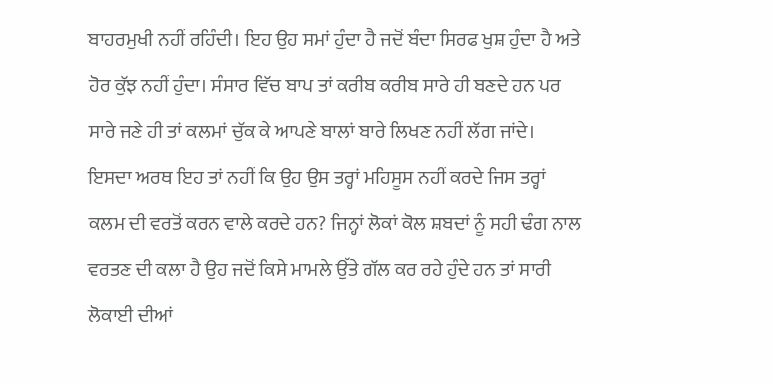ਬਾਹਰਮੁਖੀ ਨਹੀਂ ਰਹਿੰਦੀ। ਇਹ ਉਹ ਸਮਾਂ ਹੁੰਦਾ ਹੈ ਜਦੋਂ ਬੰਦਾ ਸਿਰਫ ਖੁਸ਼ ਹੁੰਦਾ ਹੈ ਅਤੇ ਹੋਰ ਕੁੱਝ ਨਹੀਂ ਹੁੰਦਾ। ਸੰਸਾਰ ਵਿੱਚ ਬਾਪ ਤਾਂ ਕਰੀਬ ਕਰੀਬ ਸਾਰੇ ਹੀ ਬਣਦੇ ਹਨ ਪਰ ਸਾਰੇ ਜਣੇ ਹੀ ਤਾਂ ਕਲਮਾਂ ਚੁੱਕ ਕੇ ਆਪਣੇ ਬਾਲਾਂ ਬਾਰੇ ਲਿਖਣ ਨਹੀਂ ਲੱਗ ਜਾਂਦੇ। ਇਸਦਾ ਅਰਥ ਇਹ ਤਾਂ ਨਹੀਂ ਕਿ ਉਹ ਉਸ ਤਰ੍ਹਾਂ ਮਹਿਸੂਸ ਨਹੀਂ ਕਰਦੇ ਜਿਸ ਤਰ੍ਹਾਂ ਕਲਮ ਦੀ ਵਰਤੋਂ ਕਰਨ ਵਾਲੇ ਕਰਦੇ ਹਨ? ਜਿਨ੍ਹਾਂ ਲੋਕਾਂ ਕੋਲ ਸ਼ਬਦਾਂ ਨੂੰ ਸਹੀ ਢੰਗ ਨਾਲ ਵਰਤਣ ਦੀ ਕਲਾ ਹੈ ਉਹ ਜਦੋਂ ਕਿਸੇ ਮਾਮਲੇ ਉੱਤੇ ਗੱਲ ਕਰ ਰਹੇ ਹੁੰਦੇ ਹਨ ਤਾਂ ਸਾਰੀ ਲੋਕਾਈ ਦੀਆਂ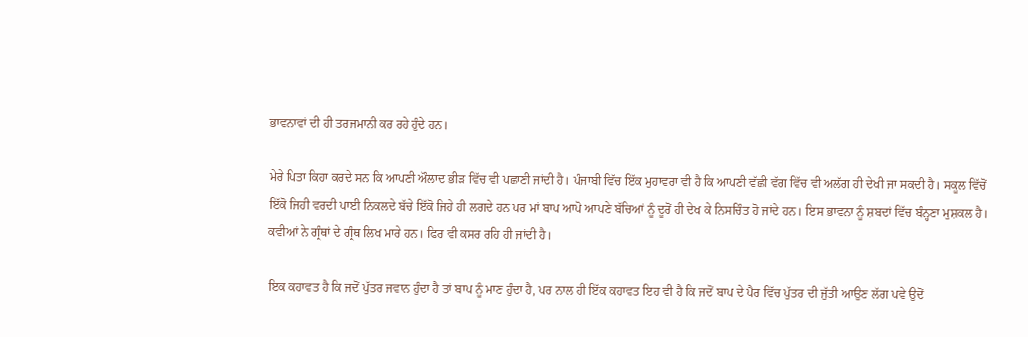ਭਾਵਨਾਵਾਂ ਦੀ ਹੀ ਤਰਜਮਾਨੀ ਕਰ ਰਹੇ ਹੁੰਦੇ ਹਨ।

ਮੇਰੇ ਪਿਤਾ ਕਿਹਾ ਕਰਦੇ ਸਨ ਕਿ ਆਪਣੀ ਔਲਾਦ ਭੀੜ ਵਿੱਚ ਵੀ ਪਛਾਣੀ ਜਾਂਦੀ ਹੈ। ਪੰਜਾਬੀ ਵਿੱਚ ਇੱਕ ਮੁਹਾਵਰਾ ਵੀ ਹੈ ਕਿ ਆਪਣੀ ਵੱਛੀ ਵੱਗ ਵਿੱਚ ਵੀ ਅਲੱਗ ਹੀ ਦੇਖੀ ਜਾ ਸਕਦੀ ਹੈ। ਸਕੂਲ ਵਿੱਚੋਂ ਇੱਕੋ ਜਿਹੀ ਵਰਦੀ ਪਾਈ ਨਿਕਲਦੇ ਬੱਚੇ ਇੱਕੋ ਜਿਹੇ ਹੀ ਲਗਦੇ ਹਨ ਪਰ ਮਾਂ ਬਾਪ ਆਪੋ ਆਪਣੇ ਬੱਚਿਆਂ ਨੂੰ ਦੂਰੋਂ ਹੀ ਦੇਖ ਕੇ ਨਿਸਚਿੰਤ ਹੋ ਜਾਂਦੇ ਹਨ। ਇਸ ਭਾਵਨਾ ਨੂੰ ਸ਼ਬਦਾਂ ਵਿੱਚ ਬੰਨ੍ਹਣਾ ਮੁਸ਼ਕਲ ਹੈ। ਕਵੀਆਂ ਨੇ ਗ੍ਰੰਥਾਂ ਦੇ ਗ੍ਰੰਥ ਲਿਖ ਮਾਰੇ ਹਨ। ਫਿਰ ਵੀ ਕਸਰ ਰਹਿ ਹੀ ਜਾਂਦੀ ਹੈ।

ਇਕ ਕਹਾਵਤ ਹੈ ਕਿ ਜਦੋਂ ਪੁੱਤਰ ਜਵਾਨ ਹੁੰਦਾ ਹੈ ਤਾਂ ਬਾਪ ਨੂੰ ਮਾਣ ਹੁੰਦਾ ਹੈ, ਪਰ ਨਾਲ ਹੀ ਇੱਕ ਕਹਾਵਤ ਇਹ ਵੀ ਹੈ ਕਿ ਜਦੋਂ ਬਾਪ ਦੇ ਪੈਰ ਵਿੱਚ ਪੁੱਤਰ ਦੀ ਜੁੱਤੀ ਆਉਣ ਲੱਗ ਪਵੇ ਉਦੋਂ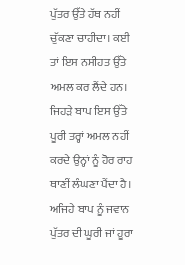ਪੁੱਤਰ ਉੱਤੇ ਹੱਥ ਨਹੀਂ ਚੁੱਕਣਾ ਚਾਹੀਦਾ। ਕਈ ਤਾਂ ਇਸ ਨਸੀਹਤ ਉੱਤੇ ਅਮਲ ਕਰ ਲੈਂਦੇ ਹਨ। ਜਿਹੜੇ ਬਾਪ ਇਸ ਉੱਤੇ ਪੂਰੀ ਤਰ੍ਹਾਂ ਅਮਲ ਨਹੀਂ ਕਰਦੇ ਉਨ੍ਹਾਂ ਨੂੰ ਹੋਰ ਰਾਹ ਥਾਣੀਂ ਲੰਘਣਾ ਪੈਂਦਾ ਹੈ। ਅਜਿਹੇ ਬਾਪ ਨੂੰ ਜਵਾਨ ਪੁੱਤਰ ਦੀ ਘੂਰੀ ਜਾਂ ਹੂਰਾ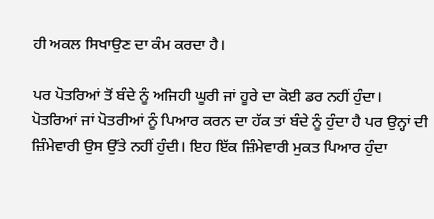ਹੀ ਅਕਲ ਸਿਖਾਉਣ ਦਾ ਕੰਮ ਕਰਦਾ ਹੈ।

ਪਰ ਪੋਤਰਿਆਂ ਤੋਂ ਬੰਦੇ ਨੂੰ ਅਜਿਹੀ ਘੂਰੀ ਜਾਂ ਹੂਰੇ ਦਾ ਕੋਈ ਡਰ ਨਹੀਂ ਹੁੰਦਾ। ਪੋਤਰਿਆਂ ਜਾਂ ਪੋਤਰੀਆਂ ਨੂੰ ਪਿਆਰ ਕਰਨ ਦਾ ਹੱਕ ਤਾਂ ਬੰਦੇ ਨੂੰ ਹੁੰਦਾ ਹੈ ਪਰ ਉਨ੍ਹਾਂ ਦੀ ਜ਼ਿੰਮੇਵਾਰੀ ਉਸ ਉੱਤੇ ਨਹੀਂ ਹੁੰਦੀ। ਇਹ ਇੱਕ ਜ਼ਿੰਮੇਵਾਰੀ ਮੁਕਤ ਪਿਆਰ ਹੁੰਦਾ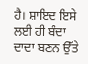ਹੈ। ਸ਼ਾਇਦ ਇਸੇ ਲਈ ਹੀ ਬੰਦਾ ਦਾਦਾ ਬਣਨ ਉੱਤੇ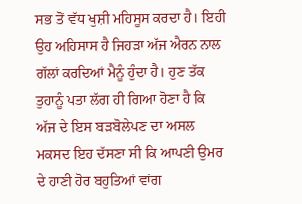ਸਭ ਤੋਂ ਵੱਧ ਖੁਸ਼ੀ ਮਹਿਸੂਸ ਕਰਦਾ ਹੈ। ਇਹੀ ਉਹ ਅਹਿਸਾਸ ਹੈ ਜਿਹੜਾ ਅੱਜ ਐਰਨ ਨਾਲ ਗੱਲਾਂ ਕਰਦਿਆਂ ਮੈਨੂੰ ਹੁੰਦਾ ਹੈ। ਹੁਣ ਤੱਕ ਤੁਹਾਨੂੰ ਪਤਾ ਲੱਗ ਹੀ ਗਿਆ ਹੋਣਾ ਹੈ ਕਿ ਅੱਜ ਦੇ ਇਸ ਬੜਬੋਲੇਪਣ ਦਾ ਅਸਲ ਮਕਸਦ ਇਹ ਦੱਸਣਾ ਸੀ ਕਿ ਆਪਣੀ ਉਮਰ ਦੇ ਹਾਣੀ ਹੋਰ ਬਹੁਤਿਆਂ ਵਾਂਗ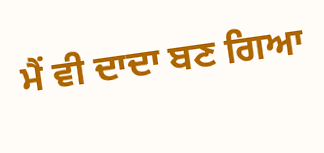ਮੈਂ ਵੀ ਦਾਦਾ ਬਣ ਗਿਆ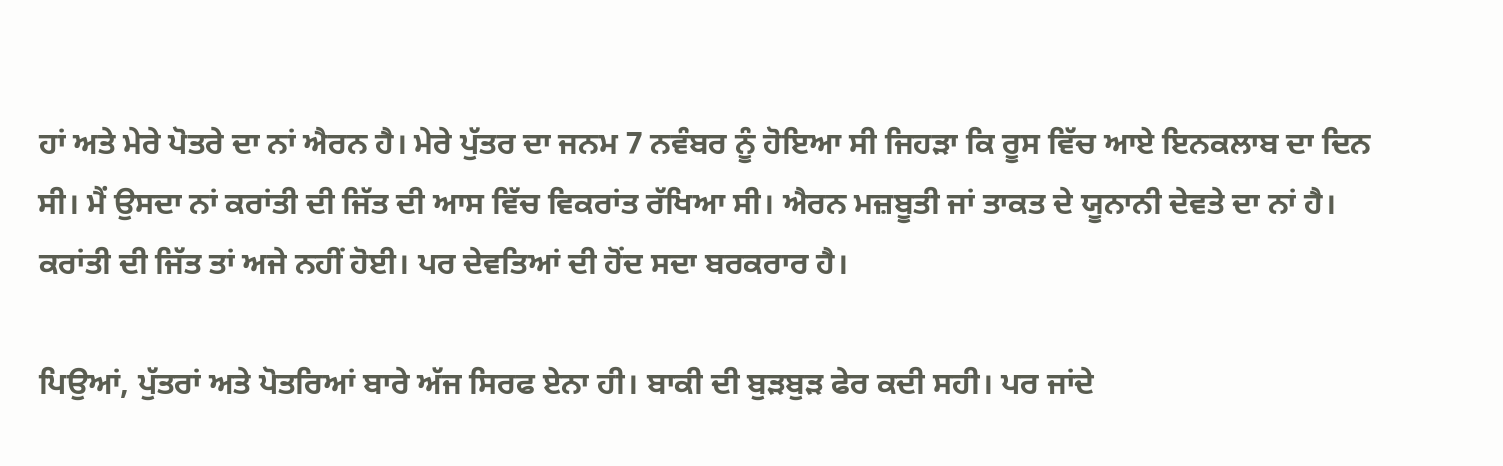ਹਾਂ ਅਤੇ ਮੇਰੇ ਪੋਤਰੇ ਦਾ ਨਾਂ ਐਰਨ ਹੈ। ਮੇਰੇ ਪੁੱਤਰ ਦਾ ਜਨਮ 7 ਨਵੰਬਰ ਨੂੰ ਹੋਇਆ ਸੀ ਜਿਹੜਾ ਕਿ ਰੂਸ ਵਿੱਚ ਆਏ ਇਨਕਲਾਬ ਦਾ ਦਿਨ ਸੀ। ਮੈਂ ਉਸਦਾ ਨਾਂ ਕਰਾਂਤੀ ਦੀ ਜਿੱਤ ਦੀ ਆਸ ਵਿੱਚ ਵਿਕਰਾਂਤ ਰੱਖਿਆ ਸੀ। ਐਰਨ ਮਜ਼ਬੂਤੀ ਜਾਂ ਤਾਕਤ ਦੇ ਯੂਨਾਨੀ ਦੇਵਤੇ ਦਾ ਨਾਂ ਹੈ। ਕਰਾਂਤੀ ਦੀ ਜਿੱਤ ਤਾਂ ਅਜੇ ਨਹੀਂ ਹੋਈ। ਪਰ ਦੇਵਤਿਆਂ ਦੀ ਹੋਂਦ ਸਦਾ ਬਰਕਰਾਰ ਹੈ।

ਪਿਉਆਂ, ਪੁੱਤਰਾਂ ਅਤੇ ਪੋਤਰਿਆਂ ਬਾਰੇ ਅੱਜ ਸਿਰਫ ਏਨਾ ਹੀ। ਬਾਕੀ ਦੀ ਬੁੜਬੁੜ ਫੇਰ ਕਦੀ ਸਹੀ। ਪਰ ਜਾਂਦੇ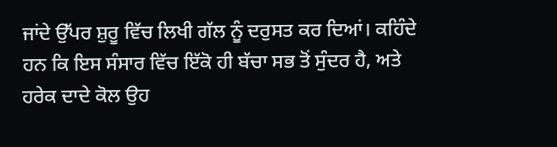ਜਾਂਦੇ ਉੱਪਰ ਸ਼ੁਰੂ ਵਿੱਚ ਲਿਖੀ ਗੱਲ ਨੂੰ ਦਰੁਸਤ ਕਰ ਦਿਆਂ। ਕਹਿੰਦੇ ਹਨ ਕਿ ਇਸ ਸੰਸਾਰ ਵਿੱਚ ਇੱਕੋ ਹੀ ਬੱਚਾ ਸਭ ਤੋਂ ਸੁੰਦਰ ਹੈ, ਅਤੇ ਹਰੇਕ ਦਾਦੇ ਕੋਲ ਉਹ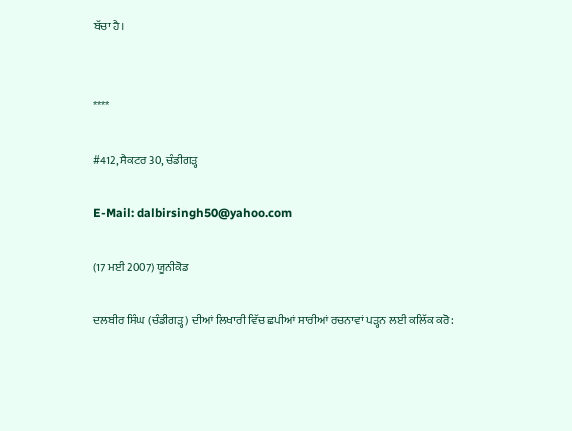ਬੱਚਾ ਹੈ।


****

#412, ਸੈਕਟਰ 30, ਚੰਡੀਗੜ੍ਹ

E-Mail: dalbirsingh50@yahoo.com

(17 ਮਈ 2007) ਯੂਨੀਕੋਡ

ਦਲਬੀਰ ਸਿੰਘ (ਚੰਡੀਗੜ੍ਹ) ਦੀਆਂ ਲਿਖਾਰੀ ਵਿੱਚ ਛਪੀਆਂ ਸਾਰੀਆਂ ਰਚਨਾਵਾਂ ਪੜ੍ਹਨ ਲਈ ਕਲਿੱਕ ਕਰੋ: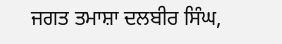ਜਗਤ ਤਮਾਸ਼ਾ ਦਲਬੀਰ ਸਿੰਘ,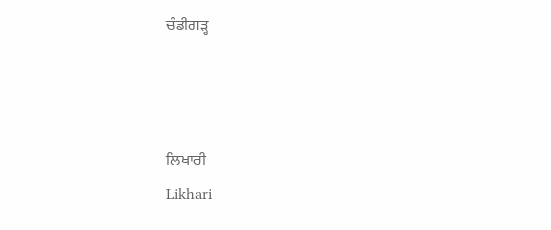ਚੰਡੀਗੜ੍ਹ



ਲਿਖਾਰੀ
Likhari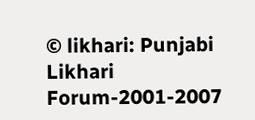© likhari: Punjabi Likhari Forum-2001-2007